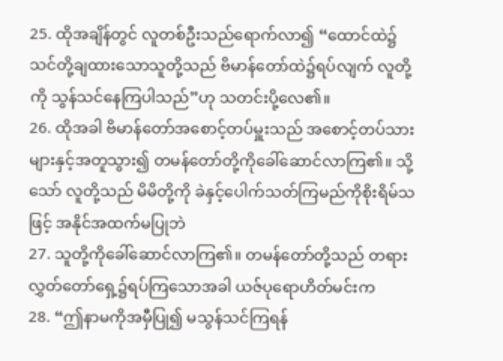25. ထိုအချိန်တွင် လူတစ်ဦးသည်ရောက်လာ၍ “ထောင်ထဲ၌ သင်တို့ချထားသောသူတို့သည် ဗိမာန်တော်ထဲ၌ရပ်လျက် လူတို့ကို သွန်သင်နေကြပါသည်”ဟု သတင်းပို့လေ၏။
26. ထိုအခါ ဗိမာန်တော်အစောင့်တပ်မှူးသည် အစောင့်တပ်သားများနှင့်အတူသွား၍ တမန်တော်တို့ကိုခေါ်ဆောင်လာကြ၏။ သို့သော် လူတို့သည် မိမိတို့ကို ခဲနှင့်ပေါက်သတ်ကြမည်ကိုစိုးရိမ်သဖြင့် အနိုင်အထက်မပြုဘဲ
27. သူတို့ကိုခေါ်ဆောင်လာကြ၏။ တမန်တော်တို့သည် တရားလွှတ်တော်ရှေ့၌ရပ်ကြသောအခါ ယဇ်ပုရောဟိတ်မင်းက
28. “ဤနာမကိုအမှီပြု၍ မသွန်သင်ကြရန်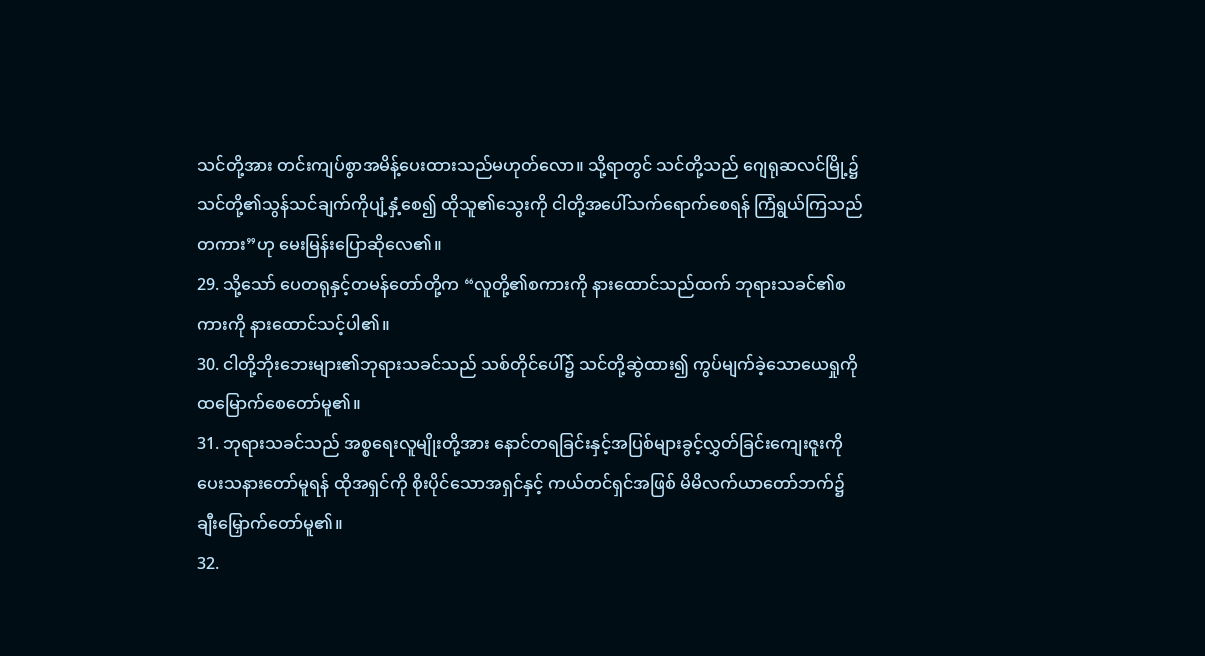သင်တို့အား တင်းကျပ်စွာအမိန့်ပေးထားသည်မဟုတ်လော။ သို့ရာတွင် သင်တို့သည် ဂျေရုဆလင်မြို့၌ သင်တို့၏သွန်သင်ချက်ကိုပျံ့နှံ့စေ၍ ထိုသူ၏သွေးကို ငါတို့အပေါ်သက်ရောက်စေရန် ကြံရွယ်ကြသည်တကား”ဟု မေးမြန်းပြောဆိုလေ၏။
29. သို့သော် ပေတရုနှင့်တမန်တော်တို့က “လူတို့၏စကားကို နားထောင်သည်ထက် ဘုရားသခင်၏စကားကို နားထောင်သင့်ပါ၏။
30. ငါတို့ဘိုးဘေးများ၏ဘုရားသခင်သည် သစ်တိုင်ပေါ်၌ သင်တို့ဆွဲထား၍ ကွပ်မျက်ခဲ့သောယေရှုကို ထမြောက်စေတော်မူ၏။
31. ဘုရားသခင်သည် အစ္စရေးလူမျိုးတို့အား နောင်တရခြင်းနှင့်အပြစ်များခွင့်လွှတ်ခြင်းကျေးဇူးကို ပေးသနားတော်မူရန် ထိုအရှင်ကို စိုးပိုင်သောအရှင်နှင့် ကယ်တင်ရှင်အဖြစ် မိမိလက်ယာတော်ဘက်၌ ချီးမြှောက်တော်မူ၏။
32.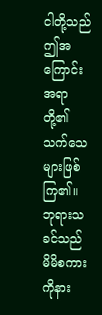ငါတို့သည် ဤအကြောင်းအရာတို့၏သက်သေများဖြစ်ကြ၏။ ဘုရားသခင်သည် မိမိစကားကိုနား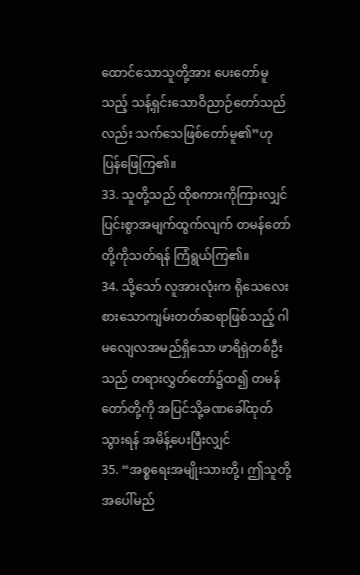ထောင်သောသူတို့အား ပေးတော်မူသည့် သန့်ရှင်းသောဝိညာဉ်တော်သည်လည်း သက်သေဖြစ်တော်မူ၏”ဟု ပြန်ဖြေကြ၏။
33. သူတို့သည် ထိုစကားကိုကြားလျှင် ပြင်းစွာအမျက်ထွက်လျက် တမန်တော်တို့ကိုသတ်ရန် ကြံရွယ်ကြ၏။
34. သို့သော် လူအားလုံးက ရိုသေလေးစားသောကျမ်းတတ်ဆရာဖြစ်သည့် ဂါမလျေလအမည်ရှိသော ဖာရိရှဲတစ်ဦးသည် တရားလွှတ်တော်၌ထ၍ တမန်တော်တို့ကို အပြင်သို့ခဏခေါ်ထုတ်သွားရန် အမိန့်ပေးပြီးလျှင်
35. “အစ္စရေးအမျိုးသားတို့၊ ဤသူတို့အပေါ်မည်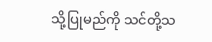သို့ပြုမည်ကို သင်တို့သ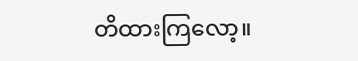တိထားကြလော့။